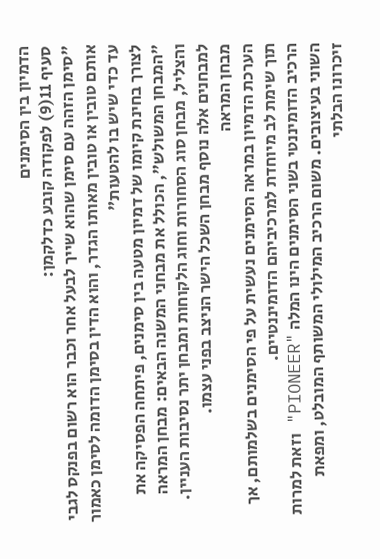הדמיון בין הסימנים
סעיף 11(9) לפקודה קובע כדלקמן:
"סימן הזהה עם סימן שהוא שייך לבעל אחר וכבר הוא רשום בפנקס לגבי אותם טובין או טובין מאותו הגדר, והוא הדין בסימן הדומה לסימן כאמור עד כדי שיש בו להטעות"
לצורך בחינת קיומו של דמיון מטעה בין סימנים, פיתחה הפסיקה את "המבחן המשולש", הכולל את מבחני המשנה הבאים: מבחן המראה והצליל, מבחן סוג הסחורות וחוג הלקוחות ומבחן יתר נסיבות העניין. למבחנים אלה נוסף מבחן השכל הישר הניצב בפני עצמו.
מבחן המראה
הערכת הדמיון במראה הסימנים נעשית על פי הסימנים בשלמותם, אך תוך שימת לב מיוחדת למרכיביהם הדומיננטיים.
הרכיב הדומיננטי בשני הסימנים הינו המלה "PIONEER" וזאת למרות השוני בעיצובים. משום הרכיב המילולי המשותף המובלט, ומפאת זיכרונו הבלתי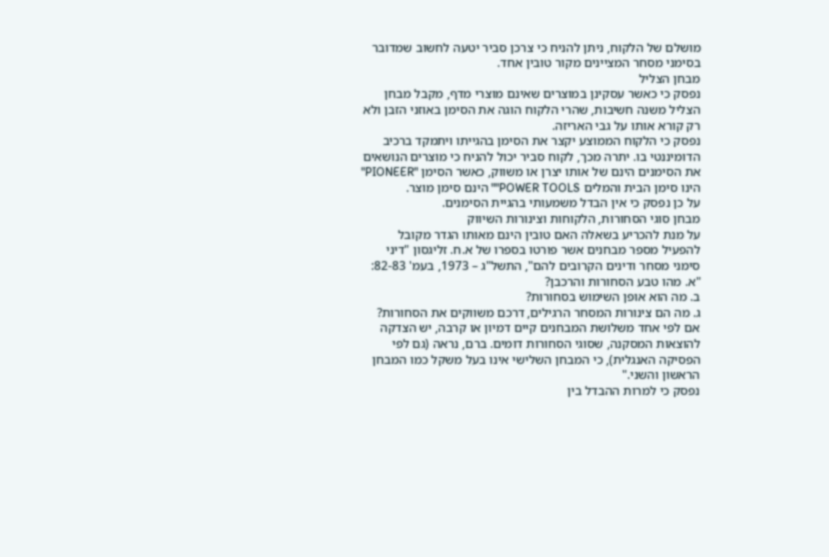מושלם של הלקוח, ניתן להניח כי צרכן סביר יטעה לחשוב שמדובר בסימני מסחר המציינים מקור טובין אחד.
מבחן הצליל
נפסק כי כאשר עסקינן במוצרים שאינם מוצרי מדף, מקבל מבחן הצליל משנה חשיבות, שהרי הלקוח הוגה את הסימן באוזני הזבן ולא רק קורא אותו על גבי האריזה.
נפסק כי הלקוח הממוצע יקצר את הסימן בהגייתו ויתמקד ברכיב הדומיננטי בו. יתרה מכך, לקוח סביר יכול להניח כי מוצרים הנושאים את הסימנים הינם של אותו יצרן או משווק, כאשר הסימן "PIONEER" הינו סימן הבית והמלים POWER TOOLS"" הינם סימן מוצר.
על כן נפסק כי אין הבדל משמעותי בהגיית הסימנים.
מבחן סוגי הסחורות, הלקוחות וצינורות השיווק
על מנת להכריע בשאלה האם טובין הינם מאותו הגדר מקובל להפעיל מספר מבחנים אשר פורטו בספרו של א.ח. זליגסון "דיני סימני מסחר ודינים הקרובים להם", התשל"ג – 1973, בעמ' 82-83:
"א. מהו טבע הסחורות והרכבן?
ב. מה הוא אופן השימוש בסחורות?
ג. מה הם צינורות המסחר הרגילים, דרכם משווקים את הסחורות?
אם לפי אחד משלושת המבחנים קיים דמיון או קרבה, יש הצדקה להוצאות המסקנה, שסוגי הסחורות דומים. ברם, נראה (גם לפי הפסיקה האנגלית), כי המבחן השלישי אינו בעל משקל כמו המבחן הראשון והשני."
נפסק כי למרות ההבדל בין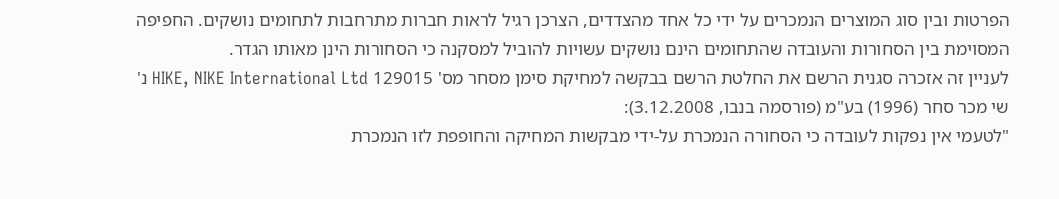הפרטות ובין סוג המוצרים הנמכרים על ידי כל אחד מהצדדים, הצרכן רגיל לראות חברות מתרחבות לתחומים נושקים. החפיפה המסוימת בין הסחורות והעובדה שהתחומים הינם נושקים עשויות להוביל למסקנה כי הסחורות הינן מאותו הגדר.
לעניין זה אזכרה סגנית הרשם את החלטת הרשם בבקשה למחיקת סימן מסחר מס' 129015 HIKE, NIKE International Ltd נ' שי מכר סחר (1996) בע"מ (פורסמה בנבו, 3.12.2008):
"לטעמי אין נפקות לעובדה כי הסחורה הנמכרת על-ידי מבקשות המחיקה והחופפת לזו הנמכרת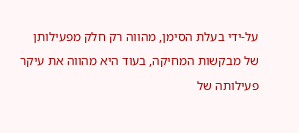על-ידי בעלת הסימן, מהווה רק חלק מפעילותן של מבקשות המחיקה, בעוד היא מהווה את עיקר פעילותה של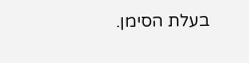בעלת הסימן.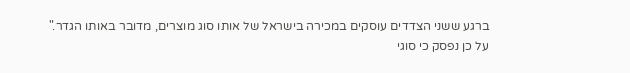ברגע ששני הצדדים עוסקים במכירה בישראל של אותו סוג מוצרים, מדובר באותו הגדר."
על כן נפסק כי סוגי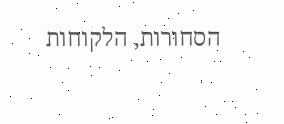הסחורות, הלקוחות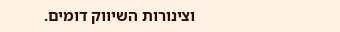וצינורות השיווק דומים.